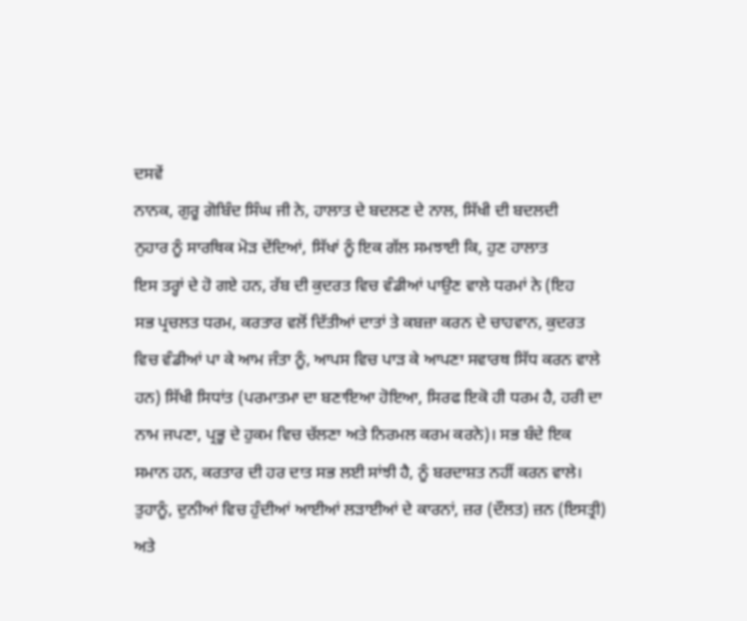ਦਸਵੇਂ
ਨਾਨਕ, ਗੁਰੂ ਗੋਬਿੰਦ ਸਿੰਘ ਜੀ ਨੇ, ਹਾਲਾਤ ਦੇ ਬਦਲਣ ਦੇ ਨਾਲ, ਸਿੱਖੀ ਦੀ ਬਦਲਦੀ
ਨੁਹਾਰ ਨੂੰ ਸਾਰਥਿਕ ਮੋੜ ਦੇਂਦਿਆਂ, ਸਿੱਖਾਂ ਨੂੰ ਇਕ ਗੱਲ ਸਮਝਾਈ ਕਿ, ਹੁਣ ਹਾਲਾਤ
ਇਸ ਤਰ੍ਹਾਂ ਦੇ ਹੋ ਗਏ ਹਨ, ਰੱਬ ਦੀ ਕੁਦਰਤ ਵਿਚ ਵੰਡੀਆਂ ਪਾਉਣ ਵਾਲੇ ਧਰਮਾਂ ਨੇ (ਇਹ
ਸਭ ਪ੍ਰਚਲਤ ਧਰਮ, ਕਰਤਾਰ ਵਲੋਂ ਦਿੱਤੀਆਂ ਦਾਤਾਂ ਤੇ ਕਬਜ਼ਾ ਕਰਨ ਦੇ ਚਾਹਵਾਨ, ਕੁਦਰਤ
ਵਿਚ ਵੰਡੀਆਂ ਪਾ ਕੇ ਆਮ ਜੰਤਾ ਨੂੰ, ਆਪਸ ਵਿਚ ਪਾੜ ਕੇ ਆਪਣਾ ਸਵਾਰਥ ਸਿੱਧ ਕਰਨ ਵਾਲੇ
ਹਨ) ਸਿੱਖੀ ਸਿਧਾਂਤ (ਪਰਮਾਤਮਾ ਦਾ ਬਣਾਇਆ ਹੋਇਆ, ਸਿਰਫ ਇਕੋ ਹੀ ਧਰਮ ਹੈ, ਹਰੀ ਦਾ
ਨਾਮ ਜਪਣਾ, ਪ੍ਰਭੂ ਦੇ ਹੁਕਮ ਵਿਚ ਚੱਲਣਾ ਅਤੇ ਨਿਰਮਲ ਕਰਮ ਕਰਨੇ)। ਸਭ ਬੰਦੇ ਇਕ
ਸਮਾਨ ਹਨ, ਕਰਤਾਰ ਦੀ ਹਰ ਦਾਤ ਸਭ ਲਈ ਸਾਂਝੀ ਹੈ, ਨੂੰ ਬਰਦਾਸ਼ਤ ਨਹੀਂ ਕਰਨ ਵਾਲੇ।
ਤੁਹਾਨੂੰ, ਦੁਨੀਆਂ ਵਿਚ ਹੁੰਦੀਆਂ ਆਈਆਂ ਲੜਾਈਆਂ ਦੇ ਕਾਰਨਾਂ, ਜ਼ਰ (ਦੌਲਤ) ਜ਼ਨ (ਇਸਤ੍ਰੀ)
ਅਤੇ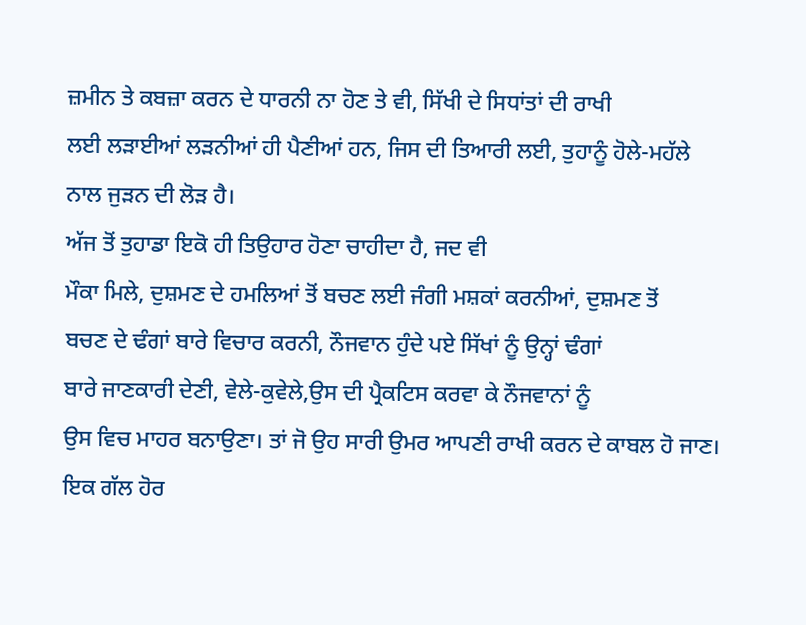ਜ਼ਮੀਨ ਤੇ ਕਬਜ਼ਾ ਕਰਨ ਦੇ ਧਾਰਨੀ ਨਾ ਹੋਣ ਤੇ ਵੀ, ਸਿੱਖੀ ਦੇ ਸਿਧਾਂਤਾਂ ਦੀ ਰਾਖੀ
ਲਈ ਲੜਾਈਆਂ ਲੜਨੀਆਂ ਹੀ ਪੈਣੀਆਂ ਹਨ, ਜਿਸ ਦੀ ਤਿਆਰੀ ਲਈ, ਤੁਹਾਨੂੰ ਹੋਲੇ-ਮਹੱਲੇ
ਨਾਲ ਜੁੜਨ ਦੀ ਲੋੜ ਹੈ।
ਅੱਜ ਤੋਂ ਤੁਹਾਡਾ ਇਕੋ ਹੀ ਤਿਉਹਾਰ ਹੋਣਾ ਚਾਹੀਦਾ ਹੈ, ਜਦ ਵੀ
ਮੌਕਾ ਮਿਲੇ, ਦੁਸ਼ਮਣ ਦੇ ਹਮਲਿਆਂ ਤੋਂ ਬਚਣ ਲਈ ਜੰਗੀ ਮਸ਼ਕਾਂ ਕਰਨੀਆਂ, ਦੁਸ਼ਮਣ ਤੋਂ
ਬਚਣ ਦੇ ਢੰਗਾਂ ਬਾਰੇ ਵਿਚਾਰ ਕਰਨੀ, ਨੌਜਵਾਨ ਹੁੰਦੇ ਪਏ ਸਿੱਖਾਂ ਨੂੰ ਉਨ੍ਹਾਂ ਢੰਗਾਂ
ਬਾਰੇ ਜਾਣਕਾਰੀ ਦੇਣੀ, ਵੇਲੇ-ਕੁਵੇਲੇ,ਉਸ ਦੀ ਪ੍ਰੈਕਟਿਸ ਕਰਵਾ ਕੇ ਨੌਜਵਾਨਾਂ ਨੂੰ
ਉਸ ਵਿਚ ਮਾਹਰ ਬਨਾਉਣਾ। ਤਾਂ ਜੋ ਉਹ ਸਾਰੀ ਉਮਰ ਆਪਣੀ ਰਾਖੀ ਕਰਨ ਦੇ ਕਾਬਲ ਹੋ ਜਾਣ।
ਇਕ ਗੱਲ ਹੋਰ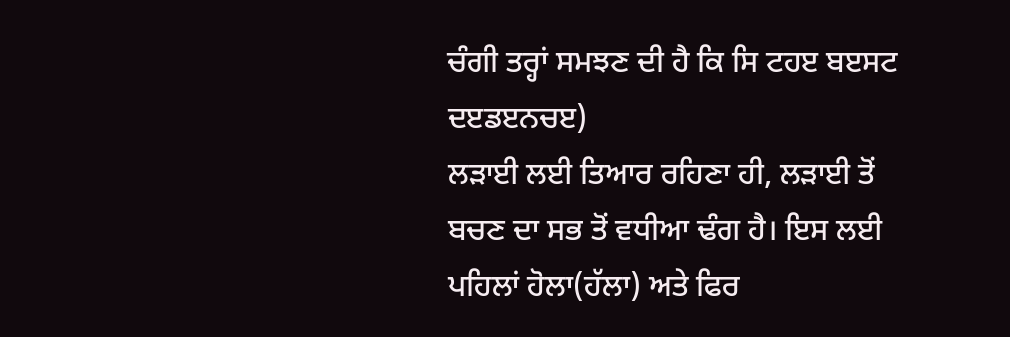ਚੰਗੀ ਤਰ੍ਹਾਂ ਸਮਝਣ ਦੀ ਹੈ ਕਿ ਸਿ ਟਹੲ ਬੲਸਟ ਦੲਡੲਨਚੲ)
ਲੜਾਈ ਲਈ ਤਿਆਰ ਰਹਿਣਾ ਹੀ, ਲੜਾਈ ਤੋਂ ਬਚਣ ਦਾ ਸਭ ਤੋਂ ਵਧੀਆ ਢੰਗ ਹੈ। ਇਸ ਲਈ
ਪਹਿਲਾਂ ਹੋਲਾ(ਹੱਲਾ) ਅਤੇ ਫਿਰ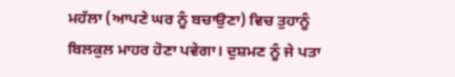ਮਹੱਲਾ (ਆਪਣੇ ਘਰ ਨੂੰ ਬਚਾਉਣਾ) ਵਿਚ ਤੁਹਾਨੂੰ
ਬਿਲਕੁਲ ਮਾਹਰ ਹੋਣਾ ਪਵੇਗਾ। ਦੁਸ਼ਮਣ ਨੂੰ ਜੇ ਪਤਾ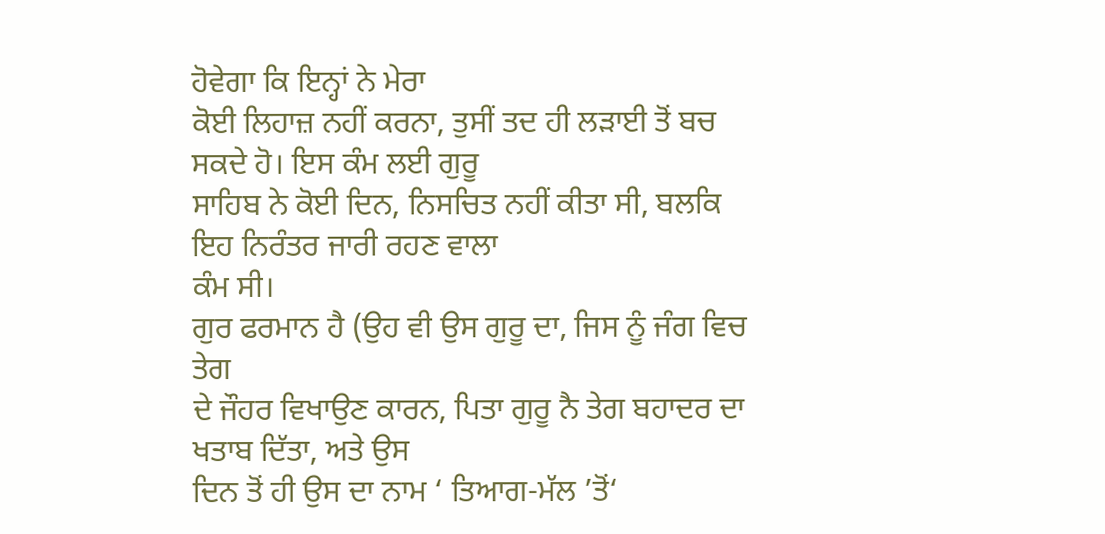ਹੋਵੇਗਾ ਕਿ ਇਨ੍ਹਾਂ ਨੇ ਮੇਰਾ
ਕੋਈ ਲਿਹਾਜ਼ ਨਹੀਂ ਕਰਨਾ, ਤੁਸੀਂ ਤਦ ਹੀ ਲੜਾਈ ਤੋਂ ਬਚ ਸਕਦੇ ਹੋ। ਇਸ ਕੰਮ ਲਈ ਗੁਰੂ
ਸਾਹਿਬ ਨੇ ਕੋਈ ਦਿਨ, ਨਿਸਚਿਤ ਨਹੀਂ ਕੀਤਾ ਸੀ, ਬਲਕਿ ਇਹ ਨਿਰੰਤਰ ਜਾਰੀ ਰਹਣ ਵਾਲਾ
ਕੰਮ ਸੀ।
ਗੁਰ ਫਰਮਾਨ ਹੈ (ਉਹ ਵੀ ਉਸ ਗੁਰੂ ਦਾ, ਜਿਸ ਨੂੰ ਜੰਗ ਵਿਚ ਤੇਗ
ਦੇ ਜੌਹਰ ਵਿਖਾਉਣ ਕਾਰਨ, ਪਿਤਾ ਗੁਰੂ ਨੈ ਤੇਗ ਬਹਾਦਰ ਦਾ ਖਤਾਬ ਦਿੱਤਾ, ਅਤੇ ਉਸ
ਦਿਨ ਤੋਂ ਹੀ ਉਸ ਦਾ ਨਾਮ ‘ ਤਿਆਗ-ਮੱਲ ’ਤੋਂ‘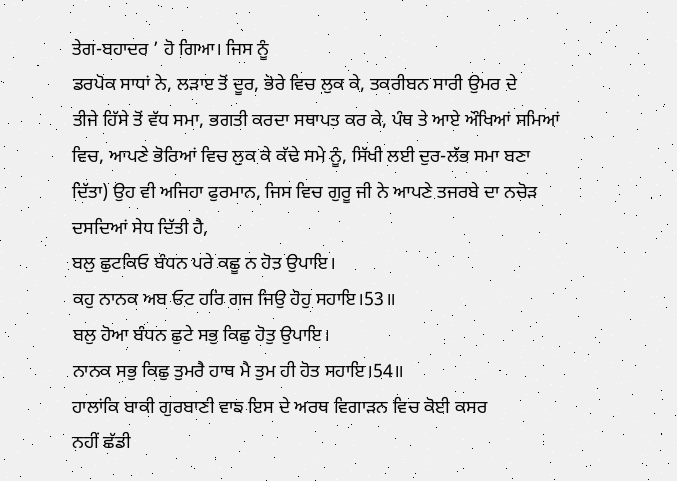ਤੇਗ-ਬਹਾਦਰ ’ ਹੋ ਗਿਆ। ਜਿਸ ਨੂੰ
ਡਰਪੋਕ ਸਾਧਾਂ ਨੇ, ਲੜਾੲ ਤੋਂ ਦੂਰ, ਭੋਰੇ ਵਿਚ ਲੁਕ ਕੇ, ਤਕਰੀਬਨ ਸਾਰੀ ਉਮਰ ਦੇ
ਤੀਜੇ ਹਿੱਸੇ ਤੋਂ ਵੱਧ ਸਮਾ, ਭਗਤੀ ਕਰਦਾ ਸਥਾਪਤ ਕਰ ਕੇ, ਪੰਥ ਤੇ ਆਏ ਔਖਿਆਂ ਸਮਿਆਂ
ਵਿਚ, ਆਪਣੇ ਭੋਰਿਆਂ ਵਿਚ ਲੁਕ ਕੇ ਕੱਢੇ ਸਮੇ ਨੂੰ, ਸਿੱਖੀ ਲਈ ਦੁਰ-ਲੱਭ ਸਮਾ ਬਣਾ
ਦਿੱਤਾ) ਉਹ ਵੀ ਅਜਿਹਾ ਫੁਰਮਾਨ, ਜਿਸ ਵਿਚ ਗੁਰੂ ਜੀ ਨੇ ਆਪਣੇ ਤਜਰਬੇ ਦਾ ਨਚੋੜ
ਦਸਦਿਆਂ ਸੇਧ ਦਿੱਤੀ ਹੈ,
ਬਲੁ ਛੁਟਕਿਓ ਬੰਧਨ ਪਰੇ ਕਛੂ ਨ ਹੋਤ ਉਪਾਇ।
ਕਹੁ ਨਾਨਕ ਅਬ ਓਟ ਹਰਿ ਗਜ ਜਿਉ ਹੋਹੁ ਸਹਾਇ।53॥
ਬਲੁ ਹੋਆ ਬੰਧਨ ਛੁਟੇ ਸਭੁ ਕਿਛੁ ਹੋਤੁ ਉਪਾਇ।
ਨਾਨਕ ਸਭੁ ਕਿਛੁ ਤੁਮਰੈ ਹਾਥ ਮੈ ਤੁਮ ਹੀ ਹੋਤ ਸਹਾਇ।54॥
ਹਾਲਾਂਕਿ ਬਾਕੀ ਗੁਰਬਾਣੀ ਵਾਙ ਇਸ ਦੇ ਅਰਥ ਵਿਗਾੜਨ ਵਿਚ ਕੋਈ ਕਸਰ
ਨਹੀਂ ਛੱਡੀ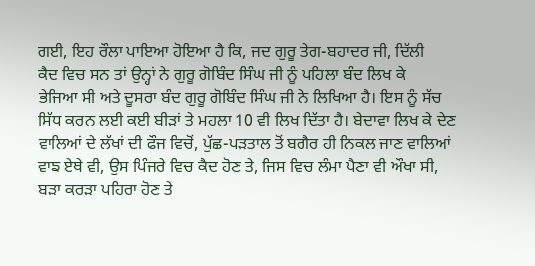ਗਈ, ਇਹ ਰੌਲਾ ਪਾਇਆ ਹੋਇਆ ਹੈ ਕਿ, ਜਦ ਗੁਰੂ ਤੇਗ-ਬਹਾਦਰ ਜੀ, ਦਿੱਲੀ
ਕੈਦ ਵਿਚ ਸਨ ਤਾਂ ਉਨ੍ਹਾਂ ਨੇ ਗੁਰੂ ਗੋਬਿੰਦ ਸਿੰਘ ਜੀ ਨੂੰ ਪਹਿਲਾ ਬੰਦ ਲਿਖ ਕੇ
ਭੇਜਿਆ ਸੀ ਅਤੇ ਦੂਸਰਾ ਬੰਦ ਗੁਰੂ ਗੋਬਿੰਦ ਸਿੰਘ ਜੀ ਨੇ ਲਿਖਿਆ ਹੈ। ਇਸ ਨੂੰ ਸੱਚ
ਸਿੱਧ ਕਰਨ ਲਈ ਕਈ ਬੀੜਾਂ ਤੇ ਮਹਲਾ 10 ਵੀ ਲਿਖ ਦਿੱਤਾ ਹੈ। ਬੇਦਾਵਾ ਲਿਖ ਕੇ ਦੇਣ
ਵਾਲਿਆਂ ਦੇ ਲੱਖਾਂ ਦੀ ਫੌਜ ਵਿਚੋਂ, ਪੁੱਛ-ਪੜਤਾਲ ਤੋਂ ਬਗੈਰ ਹੀ ਨਿਕਲ ਜਾਣ ਵਾਲਿਆਂ
ਵਾਙ ਏਥੇ ਵੀ, ਉਸ ਪਿੰਜਰੇ ਵਿਚ ਕੈਦ ਹੋਣ ਤੇ, ਜਿਸ ਵਿਚ ਲੰਮਾ ਪੈਣਾ ਵੀ ਔਖਾ ਸੀ,
ਬੜਾ ਕਰੜਾ ਪਹਿਰਾ ਹੋਣ ਤੇ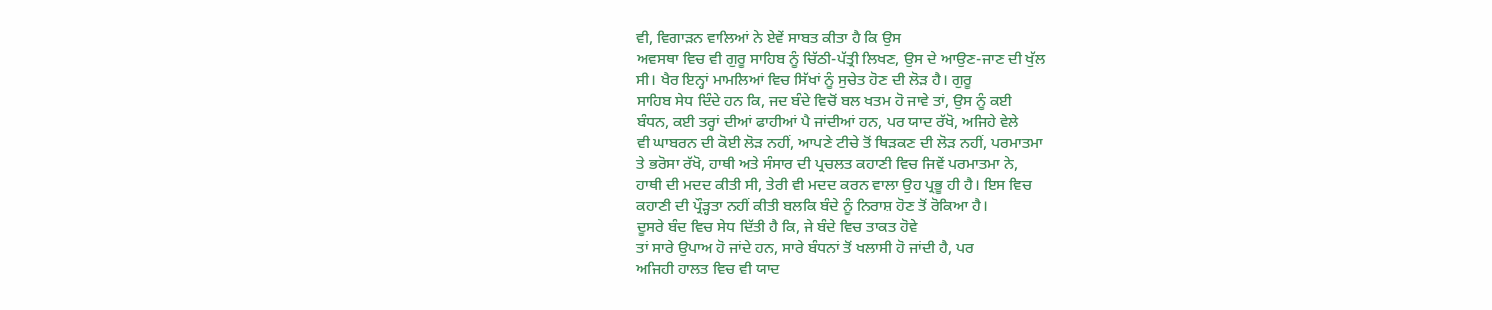ਵੀ, ਵਿਗਾੜਨ ਵਾਲਿਆਂ ਨੇ ਏਵੇਂ ਸਾਬਤ ਕੀਤਾ ਹੈ ਕਿ ਉਸ
ਅਵਸਥਾ ਵਿਚ ਵੀ ਗੁਰੂ ਸਾਹਿਬ ਨੂੰ ਚਿੱਠੀ-ਪੱਤ੍ਰੀ ਲਿਖਣ, ਉਸ ਦੇ ਆਉਣ-ਜਾਣ ਦੀ ਖੁੱਲ
ਸੀ। ਖੈਰ ਇਨ੍ਹਾਂ ਮਾਮਲਿਆਂ ਵਿਚ ਸਿੱਖਾਂ ਨੂੰ ਸੁਚੇਤ ਹੋਣ ਦੀ ਲੋੜ ਹੈ। ਗੁਰੂ
ਸਾਹਿਬ ਸੇਧ ਦਿੰਦੇ ਹਨ ਕਿ, ਜਦ ਬੰਦੇ ਵਿਚੋਂ ਬਲ ਖਤਮ ਹੋ ਜਾਵੇ ਤਾਂ, ਉਸ ਨੂੰ ਕਈ
ਬੰਧਨ, ਕਈ ਤਰ੍ਹਾਂ ਦੀਆਂ ਫਾਹੀਆਂ ਪੈ ਜਾਂਦੀਆਂ ਹਨ, ਪਰ ਯਾਦ ਰੱਖੋ, ਅਜਿਹੇ ਵੇਲੇ
ਵੀ ਘਾਬਰਨ ਦੀ ਕੋਈ ਲੋੜ ਨਹੀਂ, ਆਪਣੇ ਟੀਚੇ ਤੋਂ ਥਿੜਕਣ ਦੀ ਲੋੜ ਨਹੀਂ, ਪਰਮਾਤਮਾ
ਤੇ ਭਰੋਸਾ ਰੱਖੋ, ਹਾਥੀ ਅਤੇ ਸੰਸਾਰ ਦੀ ਪ੍ਰਚਲਤ ਕਹਾਣੀ ਵਿਚ ਜਿਵੇਂ ਪਰਮਾਤਮਾ ਨੇ,
ਹਾਥੀ ਦੀ ਮਦਦ ਕੀਤੀ ਸੀ, ਤੇਰੀ ਵੀ ਮਦਦ ਕਰਨ ਵਾਲਾ ਉਹ ਪ੍ਰਭੂ ਹੀ ਹੈ। ਇਸ ਵਿਚ
ਕਹਾਣੀ ਦੀ ਪ੍ਰੌੜ੍ਹਤਾ ਨਹੀਂ ਕੀਤੀ ਬਲਕਿ ਬੰਦੇ ਨੂੰ ਨਿਰਾਸ਼ ਹੋਣ ਤੋਂ ਰੋਕਿਆ ਹੈ।
ਦੂਸਰੇ ਬੰਦ ਵਿਚ ਸੇਧ ਦਿੱਤੀ ਹੈ ਕਿ, ਜੇ ਬੰਦੇ ਵਿਚ ਤਾਕਤ ਹੋਵੇ
ਤਾਂ ਸਾਰੇ ਉਪਾਅ ਹੋ ਜਾਂਦੇ ਹਨ, ਸਾਰੇ ਬੰਧਨਾਂ ਤੋਂ ਖਲਾਸੀ ਹੋ ਜਾਂਦੀ ਹੈ, ਪਰ
ਅਜਿਹੀ ਹਾਲਤ ਵਿਚ ਵੀ ਯਾਦ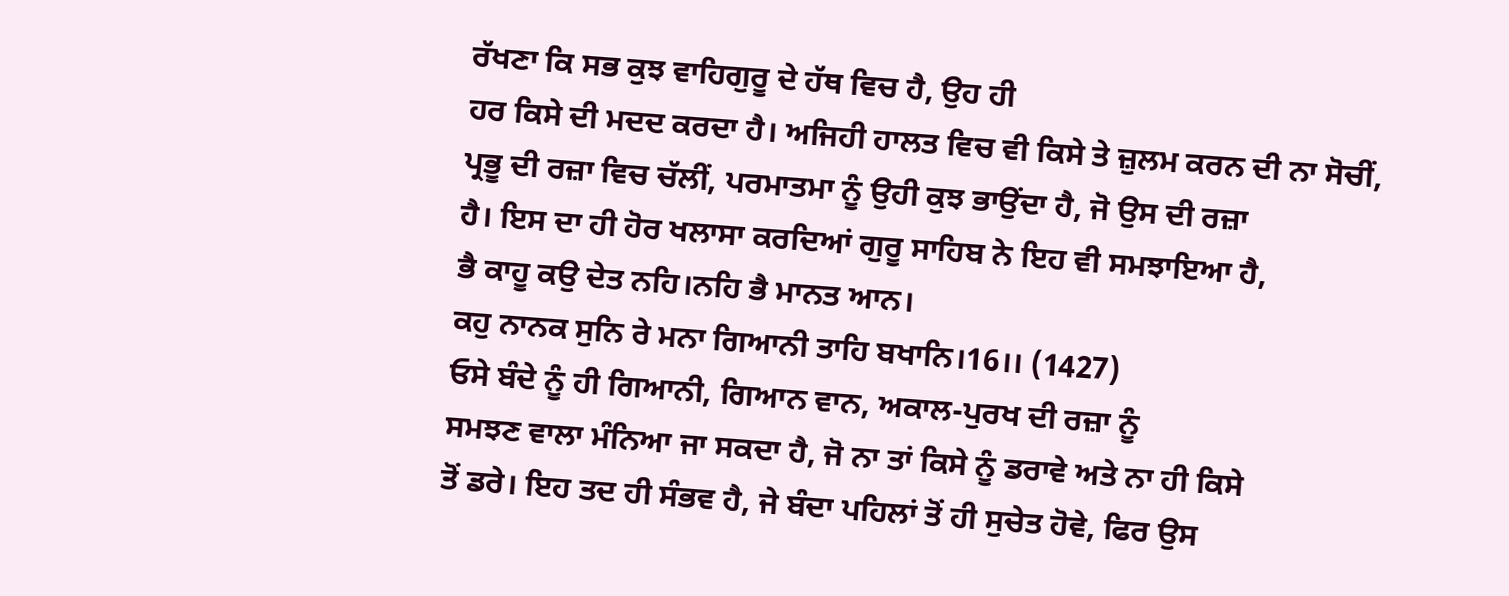ਰੱਖਣਾ ਕਿ ਸਭ ਕੁਝ ਵਾਹਿਗੁਰੂ ਦੇ ਹੱਥ ਵਿਚ ਹੈ, ਉਹ ਹੀ
ਹਰ ਕਿਸੇ ਦੀ ਮਦਦ ਕਰਦਾ ਹੈ। ਅਜਿਹੀ ਹਾਲਤ ਵਿਚ ਵੀ ਕਿਸੇ ਤੇ ਜ਼ੁਲਮ ਕਰਨ ਦੀ ਨਾ ਸੋਚੀਂ,
ਪ੍ਰਭੂ ਦੀ ਰਜ਼ਾ ਵਿਚ ਚੱਲੀਂ, ਪਰਮਾਤਮਾ ਨੂੰ ਉਹੀ ਕੁਝ ਭਾਉਂਦਾ ਹੈ, ਜੋ ਉਸ ਦੀ ਰਜ਼ਾ
ਹੈ। ਇਸ ਦਾ ਹੀ ਹੋਰ ਖਲਾਸਾ ਕਰਦਿਆਂ ਗੁਰੂ ਸਾਹਿਬ ਨੇ ਇਹ ਵੀ ਸਮਝਾਇਆ ਹੈ,
ਭੈ ਕਾਹੂ ਕਉ ਦੇਤ ਨਹਿ।ਨਹਿ ਭੈ ਮਾਨਤ ਆਨ।
ਕਹੁ ਨਾਨਕ ਸੁਨਿ ਰੇ ਮਨਾ ਗਿਆਨੀ ਤਾਹਿ ਬਖਾਨਿ।16।। (1427)
ਓਸੇ ਬੰਦੇ ਨੂੰ ਹੀ ਗਿਆਨੀ, ਗਿਆਨ ਵਾਨ, ਅਕਾਲ-ਪੁਰਖ ਦੀ ਰਜ਼ਾ ਨੂੰ
ਸਮਝਣ ਵਾਲਾ ਮੰਨਿਆ ਜਾ ਸਕਦਾ ਹੈ, ਜੋ ਨਾ ਤਾਂ ਕਿਸੇ ਨੂੰ ਡਰਾਵੇ ਅਤੇ ਨਾ ਹੀ ਕਿਸੇ
ਤੋਂ ਡਰੇ। ਇਹ ਤਦ ਹੀ ਸੰਭਵ ਹੈ, ਜੇ ਬੰਦਾ ਪਹਿਲਾਂ ਤੋਂ ਹੀ ਸੁਚੇਤ ਹੋਵੇ, ਫਿਰ ਉਸ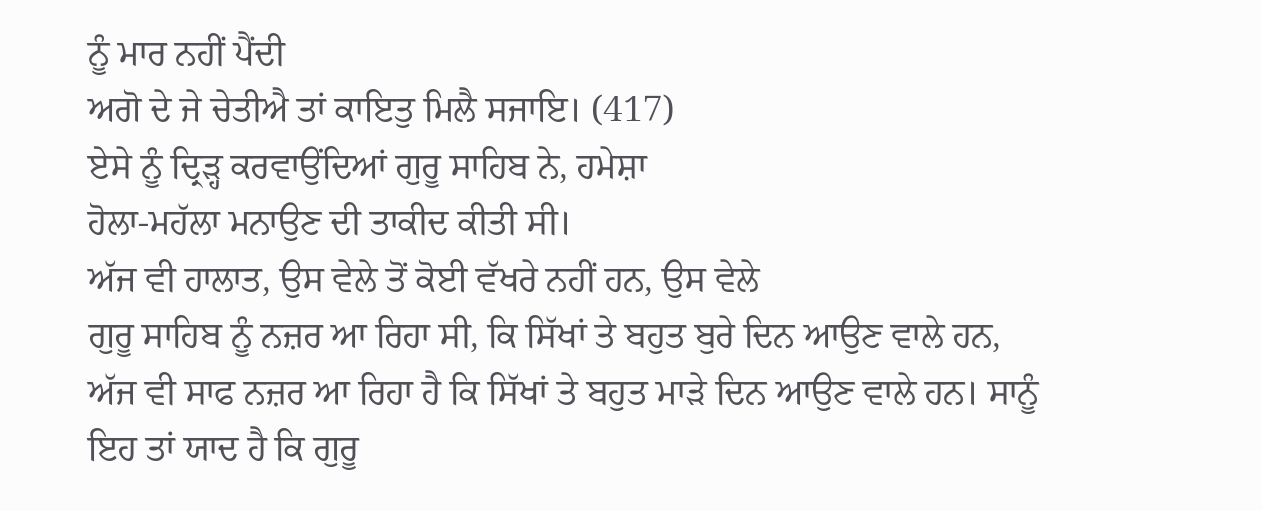ਨੂੰ ਮਾਰ ਨਹੀਂ ਪੈਂਦੀ
ਅਗੋ ਦੇ ਜੇ ਚੇਤੀਐ ਤਾਂ ਕਾਇਤੁ ਮਿਲੈ ਸਜਾਇ। (417)
ਏਸੇ ਨੂੰ ਦ੍ਰਿੜ੍ਹ ਕਰਵਾਉਂਦਿਆਂ ਗੁਰੂ ਸਾਹਿਬ ਨੇ, ਹਮੇਸ਼ਾ
ਹੋਲਾ-ਮਹੱਲਾ ਮਨਾਉਣ ਦੀ ਤਾਕੀਦ ਕੀਤੀ ਸੀ।
ਅੱਜ ਵੀ ਹਾਲਾਤ, ਉਸ ਵੇਲੇ ਤੋਂ ਕੋਈ ਵੱਖਰੇ ਨਹੀਂ ਹਨ, ਉਸ ਵੇਲੇ
ਗੁਰੂ ਸਾਹਿਬ ਨੂੰ ਨਜ਼ਰ ਆ ਰਿਹਾ ਸੀ, ਕਿ ਸਿੱਖਾਂ ਤੇ ਬਹੁਤ ਬੁਰੇ ਦਿਨ ਆਉਣ ਵਾਲੇ ਹਨ,
ਅੱਜ ਵੀ ਸਾਫ ਨਜ਼ਰ ਆ ਰਿਹਾ ਹੈ ਕਿ ਸਿੱਖਾਂ ਤੇ ਬਹੁਤ ਮਾੜੇ ਦਿਨ ਆਉਣ ਵਾਲੇ ਹਨ। ਸਾਨੂੰ
ਇਹ ਤਾਂ ਯਾਦ ਹੈ ਕਿ ਗੁਰੂ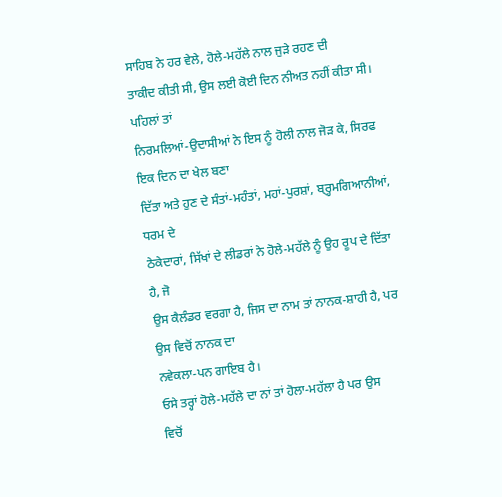ਸਾਹਿਬ ਨੇ ਹਰ ਵੇਲੇ, ਹੋਲੇ-ਮਹੱਲੇ ਨਾਲ ਜੁੜੇ ਰਹਣ ਦੀ
ਤਾਕੀਦ ਕੀਤੀ ਸੀ, ਉਸ ਲਈ ਕੋਈ ਦਿਨ ਨੀਅਤ ਨਹੀਂ ਕੀਤਾ ਸੀ। ਪਹਿਲਾਂ ਤਾਂ
ਨਿਰਮਲਿਆਂ-ਉਦਾਸੀਆਂ ਨੇ ਇਸ ਨੂੰ ਹੋਲੀ ਨਾਲ ਜੋੜ ਕੇ, ਸਿਰਫ ਇਕ ਦਿਨ ਦਾ ਖੇਲ ਬਣਾ
ਦਿੱਤਾ ਅਤੇ ਹੁਣ ਦੇ ਸੰਤਾਂ-ਮਹੰਤਾਂ, ਮਹਾਂ-ਪੁਰਸ਼ਾਂ, ਬ੍ਰ੍ਹਮਗਿਆਨੀਆਂ, ਧਰਮ ਦੇ
ਠੇਕੇਦਾਰਾਂ, ਸਿੱਖਾਂ ਦੇ ਲੀਡਰਾਂ ਨੇ ਹੋਲੇ-ਮਹੱਲੇ ਨੂੰ ਉਹ ਰੂਪ ਦੇ ਦਿੱਤਾ ਹੈ, ਜੋ
ਉਸ ਕੈਲੰਡਰ ਵਰਗਾ ਹੈ, ਜਿਸ ਦਾ ਨਾਮ ਤਾਂ ਨਾਨਕ-ਸ਼ਾਹੀ ਹੈ, ਪਰ ਉਸ ਵਿਚੋਂ ਨਾਨਕ ਦਾ
ਨਵੇਕਲਾ-ਪਨ ਗਾਇਬ ਹੈ।
ਓਸੇ ਤਰ੍ਹਾਂ ਹੋਲੇ-ਮਹੱਲੇ ਦਾ ਨਾਂ ਤਾਂ ਹੋਲਾ-ਮਹੱਲਾ ਹੈ ਪਰ ਉਸ
ਵਿਚੋਂ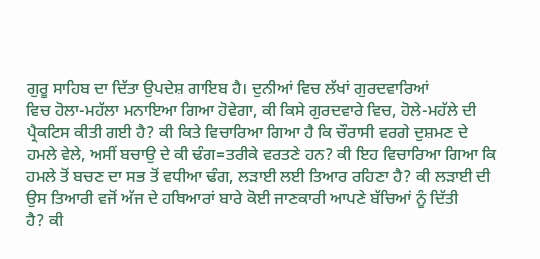ਗੁਰੂ ਸਾਹਿਬ ਦਾ ਦਿੱਤਾ ਉਪਦੇਸ਼ ਗਾਇਬ ਹੈ। ਦੁਨੀਆਂ ਵਿਚ ਲੱਖਾਂ ਗੁਰਦਵਾਰਿਆਂ
ਵਿਚ ਹੋਲਾ-ਮਹੱਲਾ ਮਨਾਇਆ ਗਿਆ ਹੋਵੇਗਾ, ਕੀ ਕਿਸੇ ਗੁਰਦਵਾਰੇ ਵਿਚ, ਹੋਲੇ-ਮਹੱਲੇ ਦੀ
ਪ੍ਰੈਕਟਿਸ ਕੀਤੀ ਗਈ ਹੈ? ਕੀ ਕਿਤੇ ਵਿਚਾਰਿਆ ਗਿਆ ਹੈ ਕਿ ਚੌਰਾਸੀ ਵਰਗੇ ਦੁਸ਼ਮਣ ਦੇ
ਹਮਲੇ ਵੇਲੇ, ਅਸੀਂ ਬਚਾਉ ਦੇ ਕੀ ਢੰਗ=ਤਰੀਕੇ ਵਰਤਣੇ ਹਨ? ਕੀ ਇਹ ਵਿਚਾਰਿਆ ਗਿਆ ਕਿ
ਹਮਲੇ ਤੋਂ ਬਚਣ ਦਾ ਸਭ ਤੋਂ ਵਧੀਆ ਢੰਗ, ਲੜਾਈ ਲਈ ਤਿਆਰ ਰਹਿਣਾ ਹੈ? ਕੀ ਲੜਾਈ ਦੀ
ਉਸ ਤਿਆਰੀ ਵਜੋਂ ਅੱਜ ਦੇ ਹਥਿਆਰਾਂ ਬਾਰੇ ਕੋਈ ਜਾਣਕਾਰੀ ਆਪਣੇ ਬੱਚਿਆਂ ਨੂੰ ਦਿੱਤੀ
ਹੈ? ਕੀ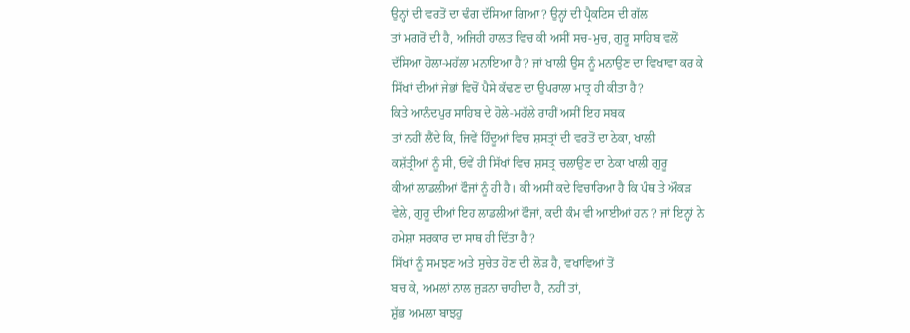ਉਨ੍ਹਾਂ ਦੀ ਵਰਤੋਂ ਦਾ ਢੰਗ ਦੱਸਿਆ ਗਿਆ? ਉਨ੍ਹਾਂ ਦੀ ਪ੍ਰੈਕਟਿਸ ਦੀ ਗੱਲ
ਤਾਂ ਮਗਰੋਂ ਦੀ ਹੈ, ਅਜਿਹੀ ਹਾਲਤ ਵਿਚ ਕੀ ਅਸੀਂ ਸਚ-ਮੁਚ, ਗੁਰੂ ਸਾਹਿਬ ਵਲੋਂ
ਦੱਸਿਆ ਹੋਲਾ-ਮਹੱਲਾ ਮਨਾਇਆ ਹੈ? ਜਾਂ ਖਾਲੀ ਉਸ ਨੂੰ ਮਨਾਉਣ ਦਾ ਵਿਖਾਵਾ ਕਰ ਕੇ
ਸਿੱਖਾਂ ਦੀਆਂ ਜੇਭਾਂ ਵਿਚੋਂ ਪੈਸੇ ਕੱਢਣ ਦਾ ਉਪਰਾਲਾ ਮਾਤ੍ਰ ਹੀ ਕੀਤਾ ਹੈ?
ਕਿਤੇ ਆਨੰਦਪੁਰ ਸਾਹਿਬ ਦੇ ਹੋਲੇ-ਮਹੱਲੇ ਰਾਹੀਂ ਅਸੀਂ ਇਹ ਸਬਕ
ਤਾਂ ਨਹੀਂ ਲੈਂਦੇ ਕਿ, ਜਿਵੇਂ ਹਿੰਦੂਆਂ ਵਿਚ ਸ਼ਸਤ੍ਰਾਂ ਦੀ ਵਰਤੋਂ ਦਾ ਠੇਕਾ, ਖਾਲੀ
ਕਸ਼ੱਤ੍ਰੀਆਂ ਨੂੰ ਸੀ, ਓਵੇਂ ਹੀ ਸਿੱਖਾਂ ਵਿਚ ਸ਼ਸਤ੍ਰ ਚਲਾਉਣ ਦਾ ਠੇਕਾ ਖਾਲੀ ਗੁਰੂ
ਕੀਆਂ ਲਾਡਲੀਆਂ ਫੌਜਾਂ ਨੂੰ ਹੀ ਹੈ। ਕੀ ਅਸੀਂ ਕਦੇ ਵਿਚਾਰਿਆ ਹੈ ਕਿ ਪੰਥ ਤੇ ਔਕੜ
ਵੇਲੇ, ਗੁਰੂ ਦੀਆਂ ਇਹ ਲਾਡਲੀਆਂ ਫੌਜਾਂ, ਕਦੀ ਕੰਮ ਵੀ ਆਈਆਂ ਹਨ ? ਜਾਂ ਇਨ੍ਹਾਂ ਨੇ
ਹਮੇਸ਼ਾ ਸਰਕਾਰ ਦਾ ਸਾਥ ਹੀ ਦਿੱਤਾ ਹੈ?
ਸਿੱਖਾਂ ਨੂੰ ਸਮਝਣ ਅਤੇ ਸੁਚੇਤ ਹੋਣ ਦੀ ਲੋੜ ਹੈ, ਵਖਾਵਿਆਂ ਤੋਂ
ਬਚ ਕੇ, ਅਮਲਾਂ ਨਾਲ ਜੁੜਨਾ ਚਾਹੀਦਾ ਹੈ, ਨਹੀਂ ਤਾਂ,
ਸ਼ੁੱਭ ਅਮਲਾ ਬਾਝਹੁ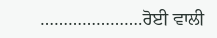………………….ਰੋਈ ਵਾਲੀ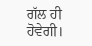ਗੱਲ ਹੀ ਹੋਵੇਗੀ।